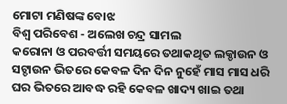ମୋଟା ମଣିଷଙ୍କ ବୋଝ
ବିଶ୍ୱ ପରିବେଶ - ଅଲେଖ ଚନ୍ଦ୍ର ସାମଲ
କରୋନା ଓ ପରବର୍ତ୍ତୀ ସମୟରେ ତଥାକଥିତ ଲକ୍ଡାଉନ ଓ ସଟ୍ଡାଉନ ଭିତରେ କେବଳ ଦିନ ଦିନ ନୁହେଁ ମାସ ମାସ ଧରି ଘର ଭିତରେ ଆବଦ୍ଧ ରହି କେବଳ ଖାଦ୍ୟ ଖାଇ ତଥା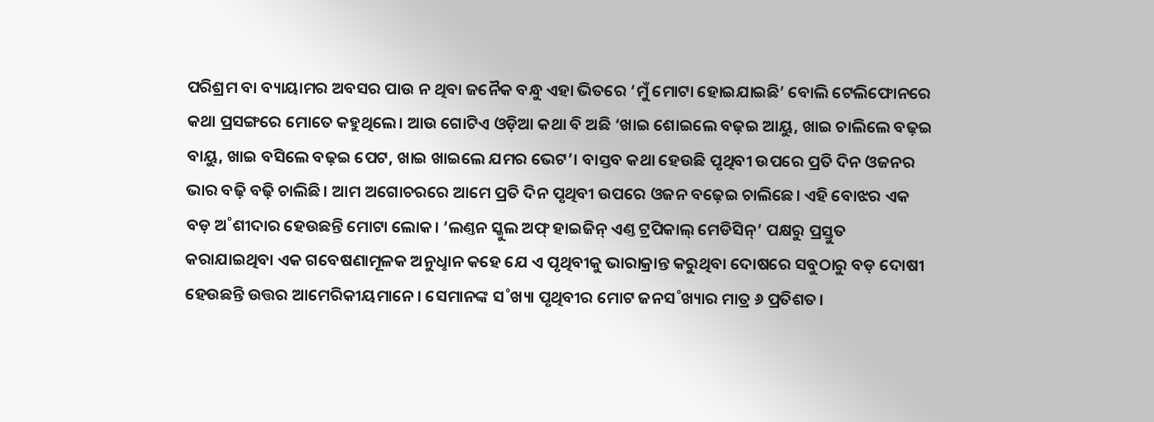ପରିଶ୍ରମ ବା ବ୍ୟାୟାମର ଅବସର ପାଉ ନ ଥିବା ଜନୈକ ବନ୍ଧୁ ଏହା ଭିତରେ ‘ମୁଁ ମୋଟା ହୋଇଯାଇଛି’ ବୋଲି ଟେଲିଫୋନରେ କଥା ପ୍ରସଙ୍ଗରେ ମୋତେ କହୁଥିଲେ। ଆଉ ଗୋଟିଏ ଓଡ଼ିଆ କଥା ବି ଅଛି ‘ଖାଇ ଶୋଇଲେ ବଢ଼ଇ ଆୟୁ, ଖାଇ ଚାଲିଲେ ବଢ଼ଇ ବାୟୁ, ଖାଇ ବସିଲେ ବଢ଼ଇ ପେଟ, ଖାଇ ଖାଇଲେ ଯମର ଭେଟ’। ବାସ୍ତବ କଥା ହେଉଛି ପୃଥିବୀ ଉପରେ ପ୍ରତି ଦିନ ଓଜନର ଭାର ବଢ଼ି ବଢ଼ି ଚାଲିଛି। ଆମ ଅଗୋଚରରେ ଆମେ ପ୍ରତି ଦିନ ପୃଥିବୀ ଉପରେ ଓଜନ ବଢ଼େଇ ଚାଲିଛେ। ଏହି ବୋଝର ଏକ ବଡ଼ ଅ˚ଶୀଦାର ହେଉଛନ୍ତି ମୋଟା ଲୋକ। ‘ଲଣ୍ତନ ସ୍କୁଲ ଅଫ୍ ହାଇଜିନ୍ ଏଣ୍ତ ଟ୍ରପିକାଲ୍ ମେଡିସିନ୍’ ପକ୍ଷରୁ ପ୍ରସ୍ତୁତ କରାଯାଇଥିବା ଏକ ଗବେଷଣାମୂଳକ ଅନୁଧୢାନ କହେ ଯେ ଏ ପୃଥିବୀକୁ ଭାରାକ୍ରାନ୍ତ କରୁଥିବା ଦୋଷରେ ସବୁଠାରୁ ବଡ଼ ଦୋଷୀ ହେଉଛନ୍ତି ଉତ୍ତର ଆମେରିକୀୟମାନେ। ସେମାନଙ୍କ ସ˚ଖ୍ୟା ପୃଥିବୀର ମୋଟ ଜନସ˚ଖ୍ୟାର ମାତ୍ର ୬ ପ୍ରତିଶତ।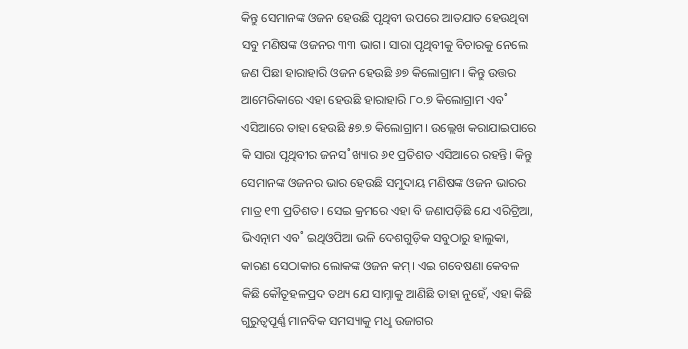କିନ୍ତୁ ସେମାନଙ୍କ ଓଜନ ହେଉଛି ପୃଥିବୀ ଉପରେ ଆତଯାତ ହେଉଥିବା ସବୁ ମଣିଷଙ୍କ ଓଜନର ୩୩ ଭାଗ। ସାରା ପୃଥିବୀକୁ ବିଚାରକୁ ନେଲେ ଜଣ ପିଛା ହାରାହାରି ଓଜନ ହେଉଛି ୬୭ କିଲୋଗ୍ରାମ। କିନ୍ତୁ ଉତ୍ତର ଆମେରିକାରେ ଏହା ହେଉଛି ହାରାହାରି ୮୦.୭ କିଲୋଗ୍ରାମ ଏବ˚ ଏସିଆରେ ତାହା ହେଉଛି ୫୭.୭ କିଲୋଗ୍ରାମ। ଉଲ୍ଲେଖ କରାଯାଇପାରେ କି ସାରା ପୃଥିବୀର ଜନସ˚ଖ୍ୟାର ୬୧ ପ୍ରତିଶତ ଏସିଆରେ ରହନ୍ତି। କିନ୍ତୁ ସେମାନଙ୍କ ଓଜନର ଭାର ହେଉଛି ସମୁଦାୟ ମଣିଷଙ୍କ ଓଜନ ଭାରର ମାତ୍ର ୧୩ ପ୍ରତିଶତ। ସେଇ କ୍ରମରେ ଏହା ବି ଜଣାପଡ଼ିଛି ଯେ ଏରିଟ୍ରିଆ, ଭିଏତ୍ନାମ ଏବ˚ ଇଥିଓପିଆ ଭଳି ଦେଶଗୁଡ଼ିକ ସବୁଠାରୁ ହାଲୁକା, କାରଣ ସେଠାକାର ଲୋକଙ୍କ ଓଜନ କମ୍। ଏଇ ଗବେଷଣା କେବଳ କିଛି କୌତୂହଳପ୍ରଦ ତଥ୍ୟ ଯେ ସାମ୍ନାକୁ ଆଣିଛି ତାହା ନୁହେଁ, ଏହା କିଛି ଗୁରୁତ୍ବପୂର୍ଣ୍ଣ ମାନବିକ ସମସ୍ୟାକୁ ମଧୢ ଉଜାଗର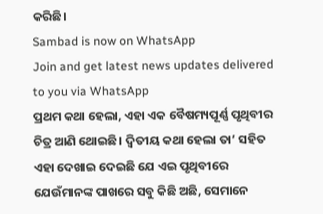କରିଛି।
Sambad is now on WhatsApp
Join and get latest news updates delivered to you via WhatsApp
ପ୍ରଥମ କଥା ହେଲା, ଏହା ଏକ ବୈଷମ୍ୟପୂର୍ଣ୍ଣ ପୃଥିବୀର ଚିତ୍ର ଆଣି ଥୋଇଛି। ଦ୍ବିତୀୟ କଥା ହେଲା ତା’ ସହିତ ଏହା ଦେଖାଇ ଦେଇଛି ଯେ ଏଇ ପୃଥିବୀରେ ଯେଉଁମାନଙ୍କ ପାଖରେ ସବୁ କିଛି ଅଛି, ସେମାନେ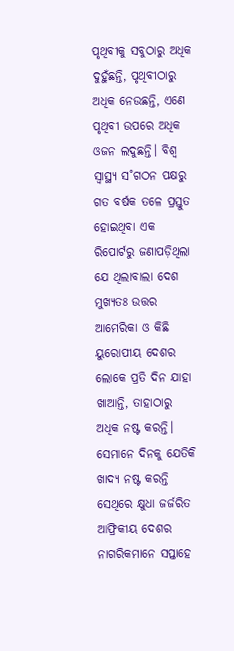ପୃଥିବୀକୁ ସବୁଠାରୁ ଅଧିକ ଦୁହୁଁଛନ୍ତି, ପୃଥିବୀଠାରୁ ଅଧିକ ନେଉଛନ୍ତି, ଏଣେ ପୃଥିବୀ ଉପରେ ଅଧିକ ଓଜନ ଲଦୁଛନ୍ତି। ବିଶ୍ବ ସ୍ବାସ୍ଥ୍ୟ ସ˚ଗଠନ ପକ୍ଷରୁ ଗତ ବର୍ଷକ ତଳେ ପ୍ରସ୍ତୁତ ହୋଇଥିବା ଏକ ରିପୋର୍ଟରୁ ଜଣାପଡ଼ିଥିଲା ଯେ ଥିଲାବାଲା ଦେଶ ମୁଖ୍ୟତଃ ଉତ୍ତର ଆମେରିକା ଓ କିଛି ୟୁରୋପୀୟ ଦେଶର ଲୋକେ ପ୍ରତି ଦିନ ଯାହା ଖାଆନ୍ତି, ତାହାଠାରୁ ଅଧିକ ନଷ୍ଟ କରନ୍ତି। ସେମାନେ ଦିନକୁ ଯେତିକି ଖାଦ୍ୟ ନଷ୍ଟ କରନ୍ତି ସେଥିରେ କ୍ଷୁଧା ଜର୍ଜରିତ ଆଫ୍ରିକୀୟ ଦେଶର ନାଗରିକମାନେ ସପ୍ତାହେ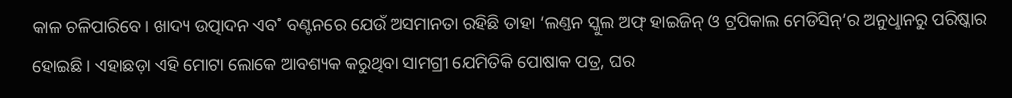କାଳ ଚଳିପାରିବେ। ଖାଦ୍ୟ ଉତ୍ପାଦନ ଏବ˚ ବଣ୍ଟନରେ ଯେଉଁ ଅସମାନତା ରହିଛି ତାହା ‘ଲଣ୍ତନ ସ୍କୁଲ ଅଫ୍ ହାଇଜିନ୍ ଓ ଟ୍ରପିକାଲ ମେଡିସିନ୍’ର ଅନୁଧୢାନରୁ ପରିଷ୍କାର ହୋଇଛି। ଏହାଛଡ଼ା ଏହି ମୋଟା ଲୋକେ ଆବଶ୍ୟକ କରୁଥିବା ସାମଗ୍ରୀ ଯେମିତିକି ପୋଷାକ ପତ୍ର, ଘର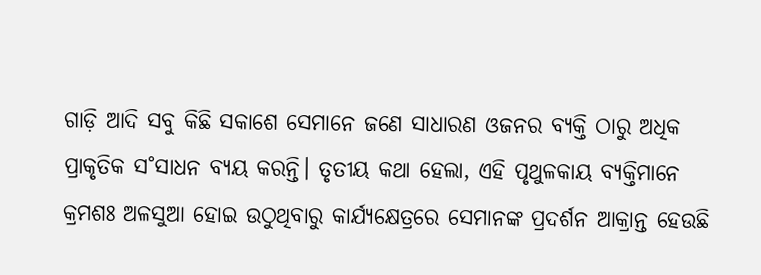ଗାଡ଼ି ଆଦି ସବୁ କିଛି ସକାଶେ ସେମାନେ ଜଣେ ସାଧାରଣ ଓଜନର ବ୍ୟକ୍ତି ଠାରୁ ଅଧିକ ପ୍ରାକୃତିକ ସ˚ସାଧନ ବ୍ୟୟ କରନ୍ତି। ତୃତୀୟ କଥା ହେଲା, ଏହି ପୃଥୁଳକାୟ ବ୍ୟକ୍ତିମାନେ କ୍ରମଶଃ ଅଳସୁଆ ହୋଇ ଉଠୁଥିବାରୁ କାର୍ଯ୍ୟକ୍ଷେତ୍ରରେ ସେମାନଙ୍କ ପ୍ରଦର୍ଶନ ଆକ୍ରାନ୍ତ ହେଉଛି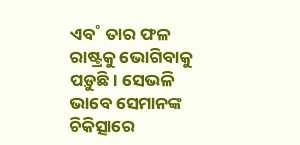ଏବ˚ ତାର ଫଳ ରାଷ୍ଟ୍ରକୁ ଭୋଗିବାକୁ ପଡ଼ୁଛି। ସେଭଳି ଭାବେ ସେମାନଙ୍କ ଚିକିତ୍ସାରେ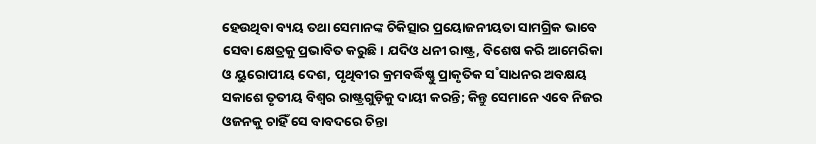ହେଉଥିବା ବ୍ୟୟ ତଥା ସେମାନଙ୍କ ଚିକିତ୍ସାର ପ୍ରୟୋଜନୀୟତା ସାମଗ୍ରିକ ଭାବେ ସେବା କ୍ଷେତ୍ରକୁ ପ୍ରଭାବିତ କରୁଛି। ଯଦିଓ ଧନୀ ରାଷ୍ଟ୍ର, ବିଶେଷ କରି ଆମେରିକା ଓ ୟୁରୋପୀୟ ଦେଶ, ପୃଥିବୀର କ୍ରମବର୍ଦ୍ଧିଷ୍ଣୁ ପ୍ରାକୃତିକ ସ˚ସାଧନର ଅବକ୍ଷୟ ସକାଶେ ତୃତୀୟ ବିଶ୍ବର ରାଷ୍ଟ୍ରଗୁଡ଼ିକୁ ଦାୟୀ କରନ୍ତି; କିନ୍ତୁ ସେମାନେ ଏବେ ନିଜର ଓଜନକୁ ଚାହିଁ ସେ ବାବଦରେ ଚିନ୍ତା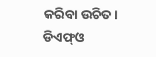କରିବା ଉଚିତ।
ଡିଏଫ୍ଓ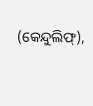(କେନ୍ଦୁଲିଫ୍),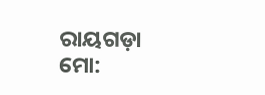ରାୟଗଡ଼ା
ମୋ: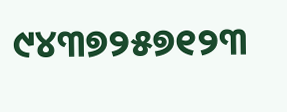୯୪୩୭୨୫୭୧୨୩